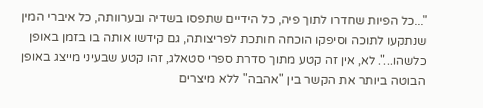"...כל הפיות שחדרו לתוך פיה, כל הידיים שתפסו בשדיה ובערוותה, כל איברי המין שנתקעו לתוכה וסיפקו הוכחה חותכת לפריצותה, גם קידשו אותה בו בזמן באופן כלשהו...". לא, אין זה קטע מתוך סדרת ספרי סטאלג, זהו קטע שבעיני מייצג באופן הבוטה ביותר את הקשר בין "אהבה" ללא מיצרים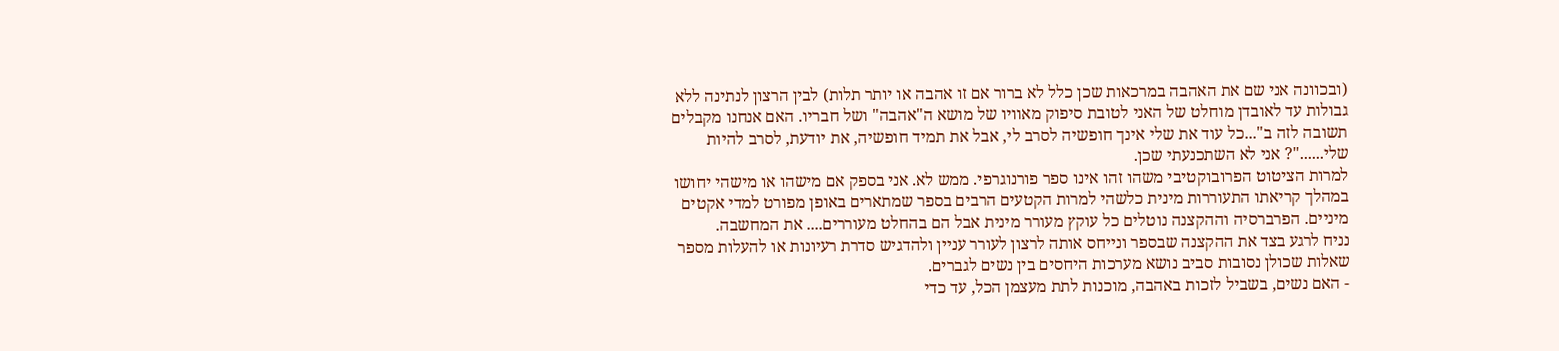(ובכוונה אני שם את האהבה במרכאות שכן כלל לא ברור אם זו אהבה או יותר תלות) לבין הרצון לנתינה ללא גבולות עד לאובדן מוחלט של האני לטובת סיפוק מאוויו של מושא ה"אהבה" ושל חבריו. האם אנחנו מקבלים תשובה לזה ב"...כל עוד את שלי אינך חופשיה לסרב לי, אבל את תמיד חופשיה, את יודעת, לסרב להיות שלי......"? אני לא השתכנעתי שכן.
למרות הציטוט הפרובוקטיבי משהו זהו אינו ספר פורנוגרפי. ממש לא. אני בספק אם מישהו או מישהי יחושו במהלך קריאתו התעוררות מינית כלשהי למרות הקטעים הרבים בספר שמתארים באופן מפורט למדי אקטים מיניים. הפרברסיה וההקצנה נוטלים כל עוקץ מעורר מינית אבל הם בהחלט מעוררים.... את המחשבה.
נניח לרגע בצד את ההקצנה שבספר ונייחס אותה לרצון לעורר עניין ולהדגיש סדרת רעיונות או להעלות מספר שאלות שכולן נסובות סביב נושא מערכות היחסים בין נשים לגברים.
- האם נשים, בשביל לזכות באהבה, מוכנות לתת מעצמן הכל, עד כדי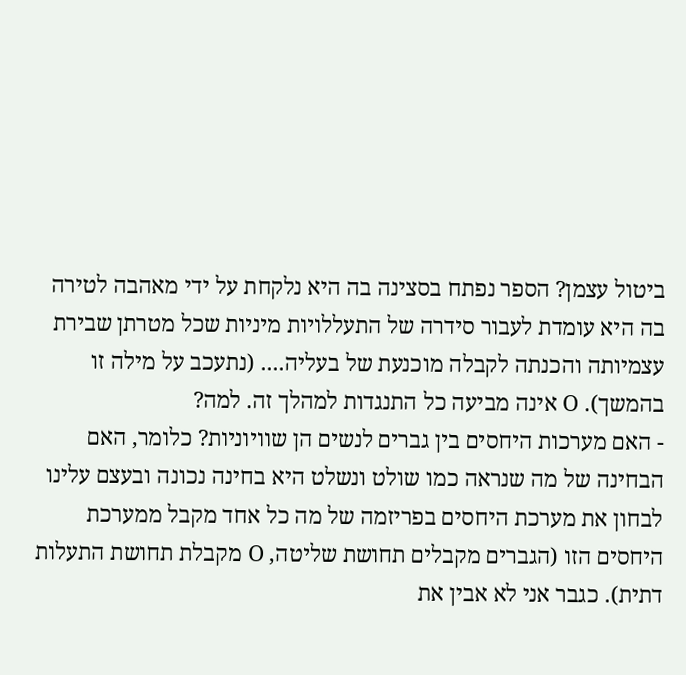ביטול עצמן? הספר נפתח בסצינה בה היא נלקחת על ידי מאהבה לטירה בה היא עומדת לעבור סידרה של התעללויות מיניות שכל מטרתן שבירת עצמיותה והכנתה לקבלה מוכנעת של בעליה.... (נתעכב על מילה זו בהמשך). O אינה מביעה כל התנגדות למהלך זה. למה?
- האם מערכות היחסים בין גברים לנשים הן שוויוניות? כלומר, האם הבחינה של מה שנראה כמו שולט ונשלט היא בחינה נכונה ובעצם עלינו לבחון את מערכת היחסים בפריזמה של מה כל אחד מקבל ממערכת היחסים הזו (הגברים מקבלים תחושת שליטה, O מקבלת תחושת התעלות דתית). כגבר אני לא אבין את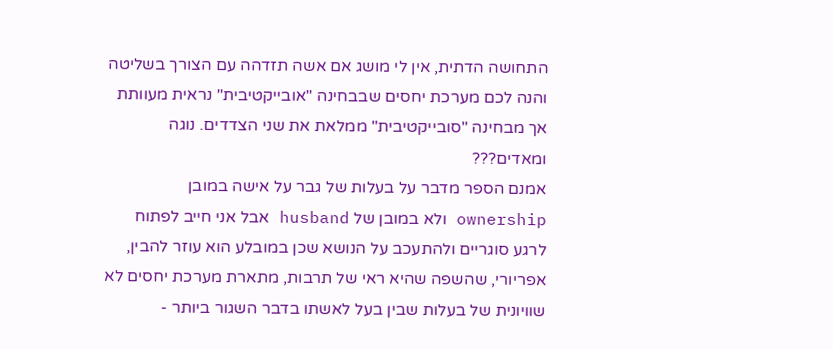התחושה הדתית, אין לי מושג אם אשה תזדהה עם הצורך בשליטה והנה לכם מערכת יחסים שבבחינה "אובייקטיבית" נראית מעוותת אך מבחינה "סובייקטיבית" ממלאת את שני הצדדים. נוגה ומאדים???
אמנם הספר מדבר על בעלות של גבר על אישה במובן ownership ולא במובן של husband אבל אני חייב לפתוח לרגע סוגריים ולהתעכב על הנושא שכן במובלע הוא עוזר להבין, אפריורי, שהשפה שהיא ראי של תרבות, מתארת מערכת יחסים לא שוויונית של בעלות שבין בעל לאשתו בדבר השגור ביותר -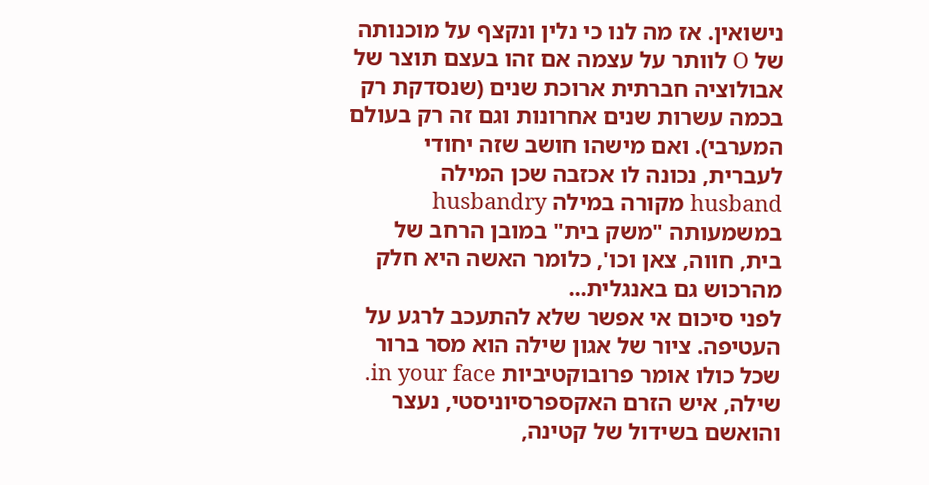נישואין. אז מה לנו כי נלין ונקצף על מוכנותה של O לוותר על עצמה אם זהו בעצם תוצר של אבולוציה חברתית ארוכת שנים (שנסדקת רק בכמה עשרות שנים אחרונות וגם זה רק בעולם המערבי). ואם מישהו חושב שזה יחודי לעברית, נכונה לו אכזבה שכן המילה husband מקורה במילה husbandry במשמעותה "משק בית" במובן הרחב של בית, חווה, צאן וכו', כלומר האשה היא חלק מהרכוש גם באנגלית...
לפני סיכום אי אפשר שלא להתעכב לרגע על העטיפה. ציור של אגון שילה הוא מסר ברור שכל כולו אומר פרובוקטיביות in your face. שילה, איש הזרם האקספרסיוניסטי, נעצר והואשם בשידול של קטינה,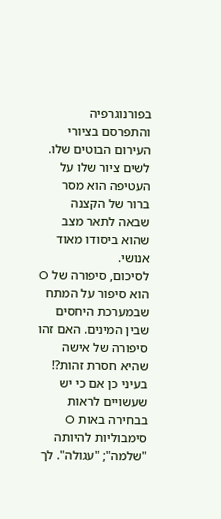בפורנוגרפיה והתפרסם בציורי העירום הבוטים שלו. לשים ציור שלו על העטיפה הוא מסר ברור של הקצנה שבאה לתאר מצב שהוא ביסודו מאוד אנושי.
לסיכום, סיפורה של O הוא סיפור על המתח שבמערכת היחסים שבין המינים. האם זהו סיפורה של אישה שהיא חסרת זהות?! בעיני כן אם כי יש שעשויים לראות בבחירה באות O סימבוליות להיותה "שלמה"; "עגולה". לך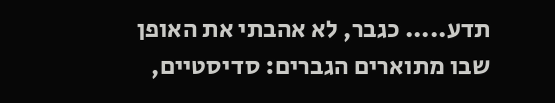תדע..... כגבר, לא אהבתי את האופן שבו מתוארים הגברים: סדיסטיים,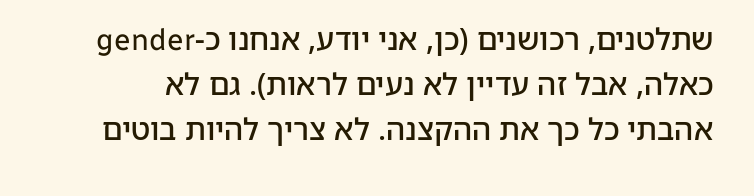שתלטנים, רכושנים (כן, אני יודע, אנחנו כ-gender כאלה, אבל זה עדיין לא נעים לראות). גם לא אהבתי כל כך את ההקצנה. לא צריך להיות בוטים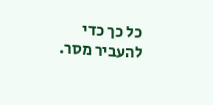כל כך כדי להעביר מסר.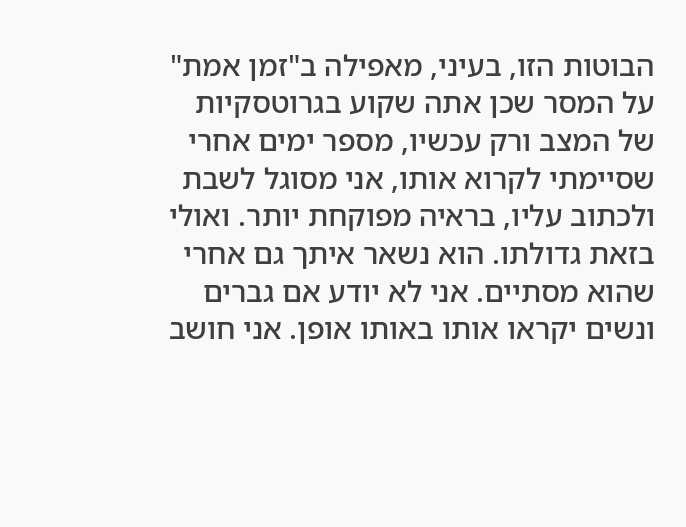הבוטות הזו, בעיני, מאפילה ב"זמן אמת" על המסר שכן אתה שקוע בגרוטסקיות של המצב ורק עכשיו, מספר ימים אחרי שסיימתי לקרוא אותו, אני מסוגל לשבת ולכתוב עליו, בראיה מפוקחת יותר. ואולי בזאת גדולתו. הוא נשאר איתך גם אחרי שהוא מסתיים. אני לא יודע אם גברים ונשים יקראו אותו באותו אופן. אני חושב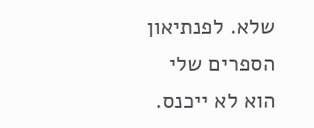שלא. לפנתיאון הספרים שלי הוא לא ייכנס.